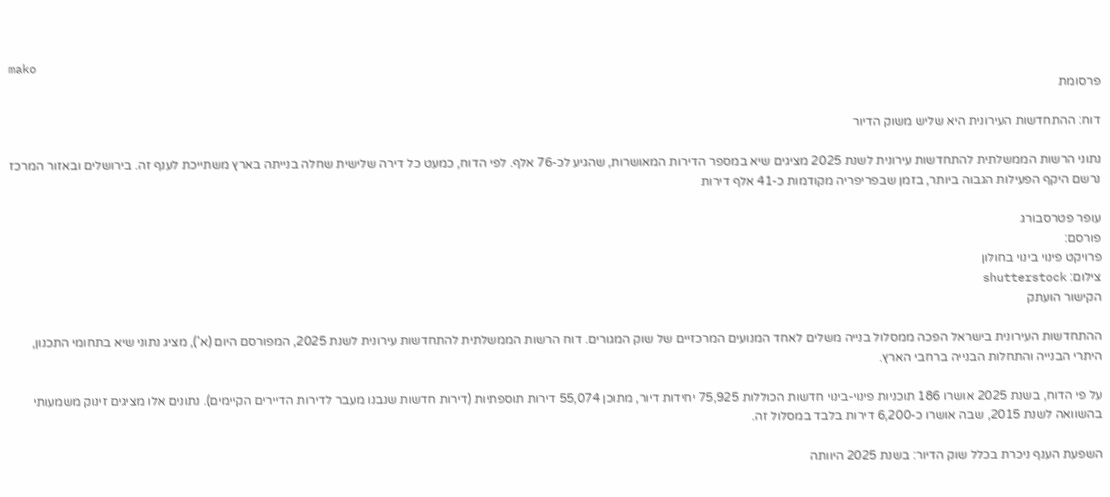mako
פרסומת

דוח: ההתחדשות העירונית היא שליש משוק הדיור

נתוני הרשות הממשלתית להתחדשות עירונית לשנת 2025 מציגים שיא במספר הדירות המאושרות, שהגיע לכ-76 אלף. לפי הדוח, כמעט כל דירה שלישית שחלה בנייתה בארץ משתייכת לענף זה. בירושלים ובאזור המרכז נרשם היקף הפעילות הגבוה ביותר, בזמן שבפריפריה מקודמות כ-41 אלף דירות

עופר פטרסבורג
פורסם:
פרויקט פינוי בינוי בחולון
צילום: shutterstock
הקישור הועתק

ההתחדשות העירונית בישראל הפכה ממסלול בנייה משלים לאחד המנועים המרכזיים של שוק המגורים. דוח הרשות הממשלתית להתחדשות עירונית לשנת 2025, המפורסם היום (א'), מציג נתוני שיא בתחומי התכנון, היתרי הבנייה והתחלות הבנייה ברחבי הארץ.

על פי הדוח, בשנת 2025 אושרו 186 תוכניות פינוי-בינוי חדשות הכוללות 75,925 יחידות דיור, מתוכן 55,074 דירות תוספתיות (דירות חדשות שנבנו מעבר לדירות הדיירים הקיימים). נתונים אלו מציגים זינוק משמעותי בהשוואה לשנת 2015, שבה אושרו כ-6,200 דירות בלבד במסלול זה.

השפעת הענף ניכרת בכלל שוק הדיור: בשנת 2025 היוותה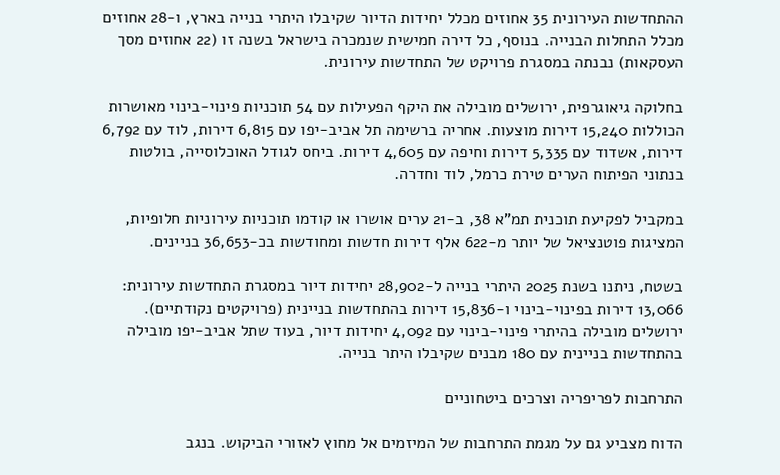ההתחדשות העירונית 35 אחוזים מכלל יחידות הדיור שקיבלו היתרי בנייה בארץ, ו-28 אחוזים מכלל התחלות הבנייה. בנוסף, כל דירה חמישית שנמכרה בישראל בשנה זו (22 אחוזים מסך העסקאות) נבנתה במסגרת פרויקט של התחדשות עירונית.

בחלוקה גיאוגרפית, ירושלים מובילה את היקף הפעילות עם 54 תוכניות פינוי-בינוי מאושרות הכוללות 15,240 דירות מוצעות. אחריה ברשימה תל אביב-יפו עם 6,815 דירות, לוד עם 6,792 דירות, אשדוד עם 5,335 דירות וחיפה עם 4,605 דירות. ביחס לגודל האוכלוסייה, בולטות בנתוני הפיתוח הערים טירת כרמל, לוד וחדרה.

במקביל לפקיעת תוכנית תמ"א 38, ב-21 ערים אושרו או קודמו תוכניות עירוניות חלופיות, המציגות פוטנציאל של יותר מ-622 אלף דירות חדשות ומחודשות בכ-36,653 בניינים.

בשטח, ניתנו בשנת 2025 היתרי בנייה ל-28,902 יחידות דיור במסגרת התחדשות עירונית: 13,066 דירות בפינוי-בינוי ו-15,836 דירות בהתחדשות בניינית (פרויקטים נקודתיים). ירושלים מובילה בהיתרי פינוי-בינוי עם 4,092 יחידות דיור, בעוד שתל אביב-יפו מובילה בהתחדשות בניינית עם 180 מבנים שקיבלו היתר בנייה.

התרחבות לפריפריה וצרכים ביטחוניים

הדוח מצביע גם על מגמת התרחבות של המיזמים אל מחוץ לאזורי הביקוש. בנגב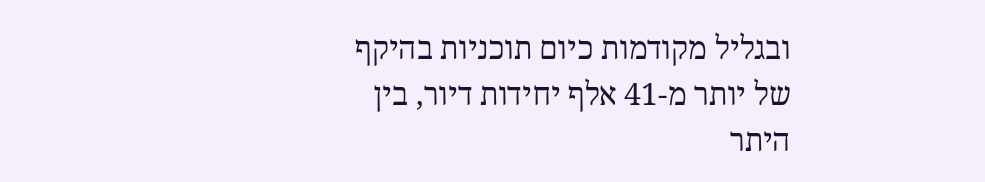ובגליל מקודמות כיום תוכניות בהיקף של יותר מ-41 אלף יחידות דיור, בין היתר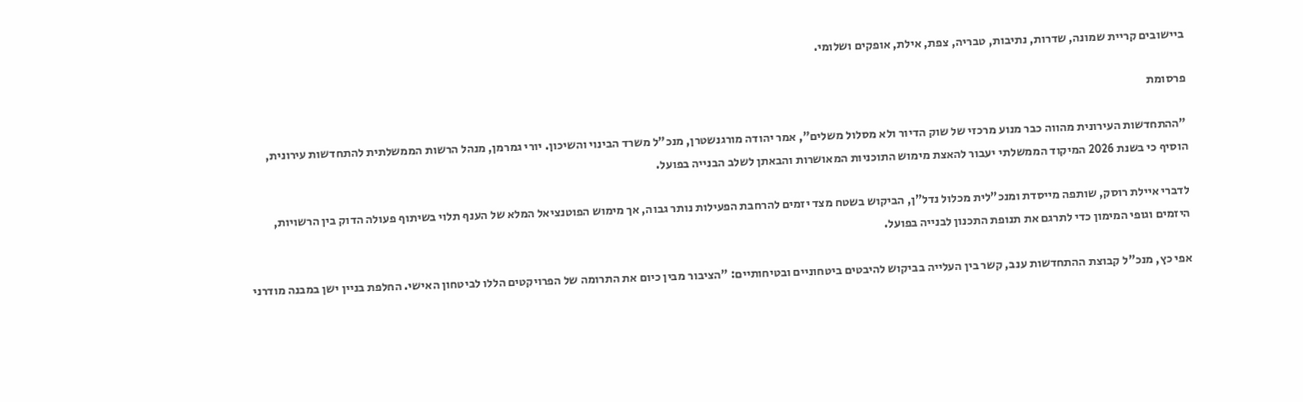ביישובים קריית שמונה, שדרות, נתיבות, טבריה, צפת, אילת, אופקים ושלומי.

פרסומת

"ההתחדשות העירונית מהווה כבר מנוע מרכזי של שוק הדיור ולא מסלול משלים", אמר יהודה מורגנשטרן, מנכ"ל משרד הבינוי והשיכון. יורי גמרמן, מנהל הרשות הממשלתית להתחדשות עירונית, הוסיף כי בשנת 2026 המיקוד הממשלתי יעבור להאצת מימוש התוכניות המאושרות והבאתן לשלב הבנייה בפועל.

לדברי איילת רוסק, שותפה מייסדת ומנכ"לית מכלול נדל"ן, הביקוש בשטח מצד יזמים להרחבת הפעילות נותר גבוה, אך מימוש הפוטנציאל המלא של הענף תלוי בשיתוף פעולה הדוק בין הרשויות, היזמים וגופי המימון כדי לתרגם את תנופת התכנון לבנייה בפועל.

אפי כץ, מנכ"ל קבוצת ההתחדשות ענב, קשר בין העלייה בביקוש להיבטים ביטחוניים ובטיחותיים: "הציבור מבין כיום את התרומה של הפרויקטים הללו לביטחון האישי. החלפת בניין ישן במבנה מודרני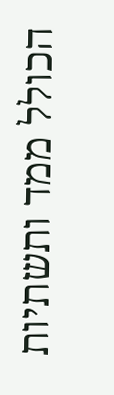הכולל ממד ותשתיות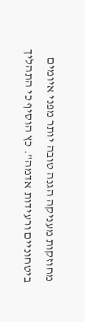מחוזקות מעניקה הגנה טובה יותר מפני איומים ביטחוניים ורעידות אדמה". כץ הוסיף כי התהליך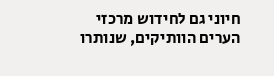חיוני גם לחידוש מרכזי הערים הוותיקים, שנותרו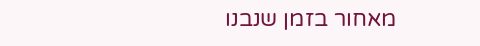מאחור בזמן שנבנו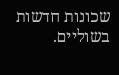שכונות חדשות בשוליים.